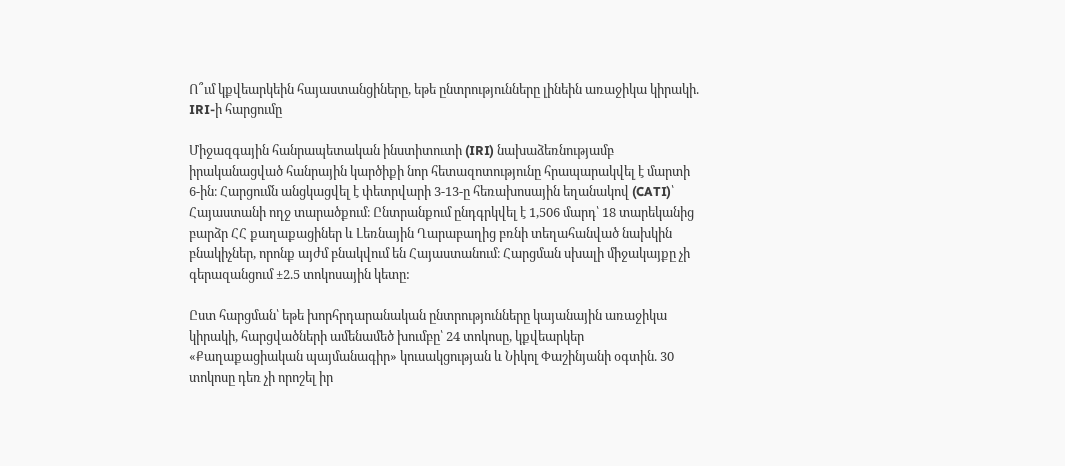Ո՞ւմ կքվեարկեին հայաստանցիները, եթե ընտրությունները լինեին առաջիկա կիրակի. IRI-ի հարցումը

Միջազգային հանրապետական ինստիտուտի (IRI) նախաձեռնությամբ իրականացված հանրային կարծիքի նոր հետազոտությունը հրապարակվել է մարտի 6-ին։ Հարցումն անցկացվել է փետրվարի 3-13-ը հեռախոսային եղանակով (CATI)՝ Հայաստանի ողջ տարածքում։ Ընտրանքում ընդգրկվել է 1,506 մարդ՝ 18 տարեկանից բարձր ՀՀ քաղաքացիներ և Լեռնային Ղարաբաղից բռնի տեղահանված նախկին բնակիչներ, որոնք այժմ բնակվում են Հայաստանում։ Հարցման սխալի միջակայքը չի գերազանցում ±2.5 տոկոսային կետը:

Ըստ հարցման՝ եթե խորհրդարանական ընտրությունները կայանային առաջիկա կիրակի, հարցվածների ամենամեծ խումբը՝ 24 տոկոսը, կքվեարկեր «Քաղաքացիական պայմանագիր» կուսակցության և Նիկոլ Փաշինյանի օգտին. 30 տոկոսը դեռ չի որոշել իր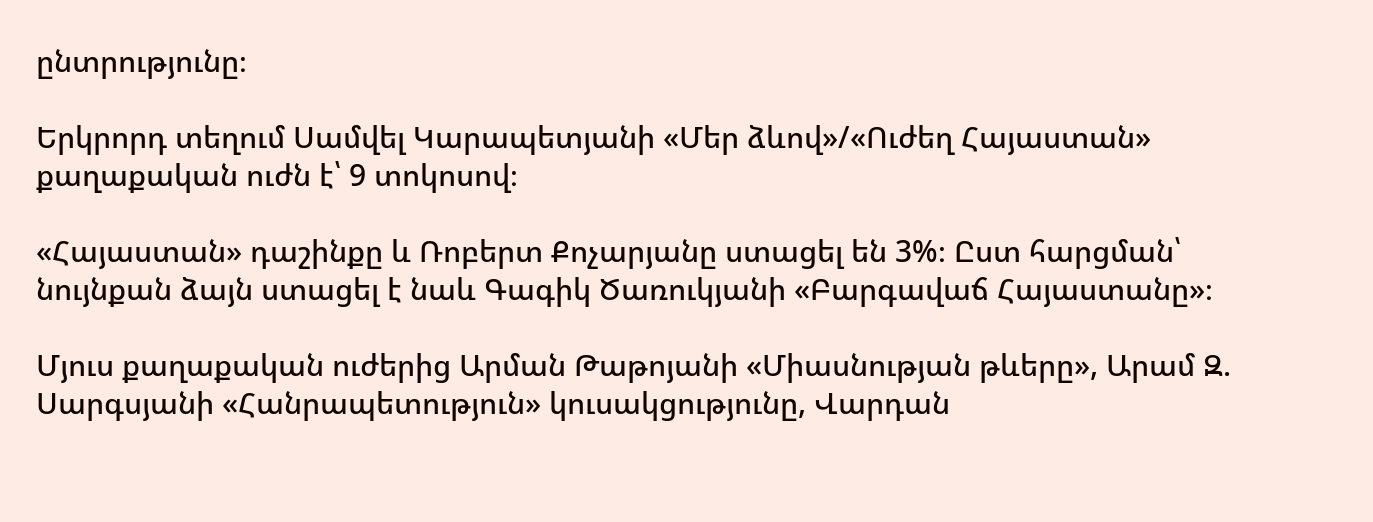ընտրությունը։

Երկրորդ տեղում Սամվել Կարապետյանի «Մեր ձևով»/«Ուժեղ Հայաստան» քաղաքական ուժն է՝ 9 տոկոսով։

«Հայաստան» դաշինքը և Ռոբերտ Քոչարյանը ստացել են 3%։ Ըստ հարցման՝ նույնքան ձայն ստացել է նաև Գագիկ Ծառուկյանի «Բարգավաճ Հայաստանը»։

Մյուս քաղաքական ուժերից Արման Թաթոյանի «Միասնության թևերը», Արամ Զ. Սարգսյանի «Հանրապետություն» կուսակցությունը, Վարդան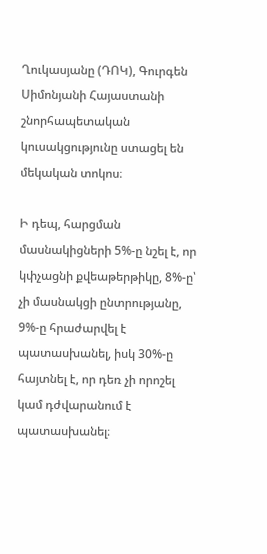Ղուկասյանը (ԴՈԿ), Գուրգեն Սիմոնյանի Հայաստանի շնորհապետական կուսակցությունը ստացել են մեկական տոկոս։

Ի դեպ, հարցման մասնակիցների 5%-ը նշել է, որ կփչացնի քվեաթերթիկը, 8%-ը՝ չի մասնակցի ընտրությանը, 9%-ը հրաժարվել է պատասխանել, իսկ 30%-ը հայտնել է, որ դեռ չի որոշել կամ դժվարանում է պատասխանել։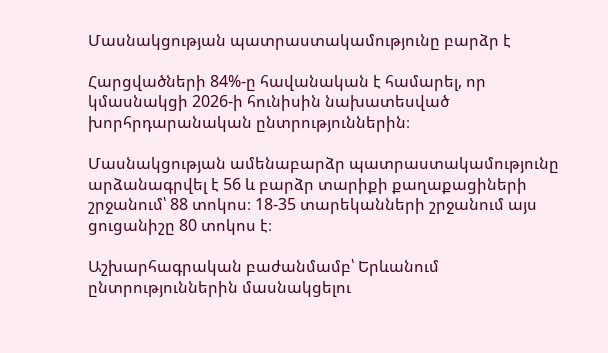Մասնակցության պատրաստակամությունը բարձր է

Հարցվածների 84%-ը հավանական է համարել, որ կմասնակցի 2026-ի հունիսին նախատեսված խորհրդարանական ընտրություններին։

Մասնակցության ամենաբարձր պատրաստակամությունը արձանագրվել է 56 և բարձր տարիքի քաղաքացիների շրջանում՝ 88 տոկոս։ 18-35 տարեկանների շրջանում այս ցուցանիշը 80 տոկոս է։

Աշխարհագրական բաժանմամբ՝ Երևանում ընտրություններին մասնակցելու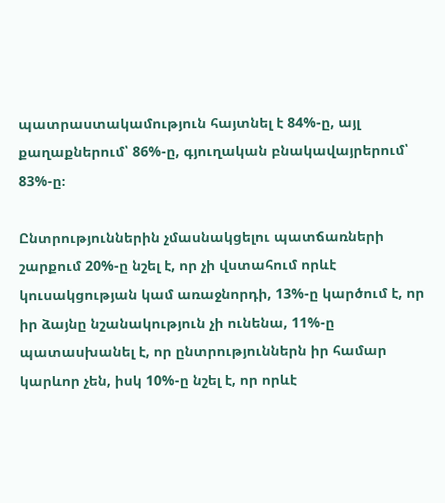պատրաստակամություն հայտնել է 84%-ը, այլ քաղաքներում՝ 86%-ը, գյուղական բնակավայրերում՝ 83%-ը։

Ընտրություններին չմասնակցելու պատճառների շարքում 20%-ը նշել է, որ չի վստահում որևէ կուսակցության կամ առաջնորդի, 13%-ը կարծում է, որ իր ձայնը նշանակություն չի ունենա, 11%-ը պատասխանել է, որ ընտրություններն իր համար կարևոր չեն, իսկ 10%-ը նշել է, որ որևէ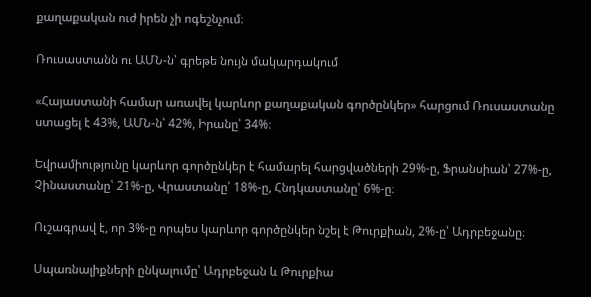քաղաքական ուժ իրեն չի ոգեշնչում։

Ռուսաստանն ու ԱՄՆ-ն՝ գրեթե նույն մակարդակում

«Հայաստանի համար առավել կարևոր քաղաքական գործընկեր» հարցում Ռուսաստանը ստացել է 43%, ԱՄՆ-ն՝ 42%, Իրանը՝ 34%։

Եվրամիությունը կարևոր գործընկեր է համարել հարցվածների 29%-ը, Ֆրանսիան՝ 27%-ը, Չինաստանը՝ 21%-ը, Վրաստանը՝ 18%-ը, Հնդկաստանը՝ 6%-ը։

Ուշագրավ է, որ 3%-ը որպես կարևոր գործընկեր նշել է Թուրքիան, 2%-ը՝ Ադրբեջանը։

Սպառնալիքների ընկալումը՝ Ադրբեջան և Թուրքիա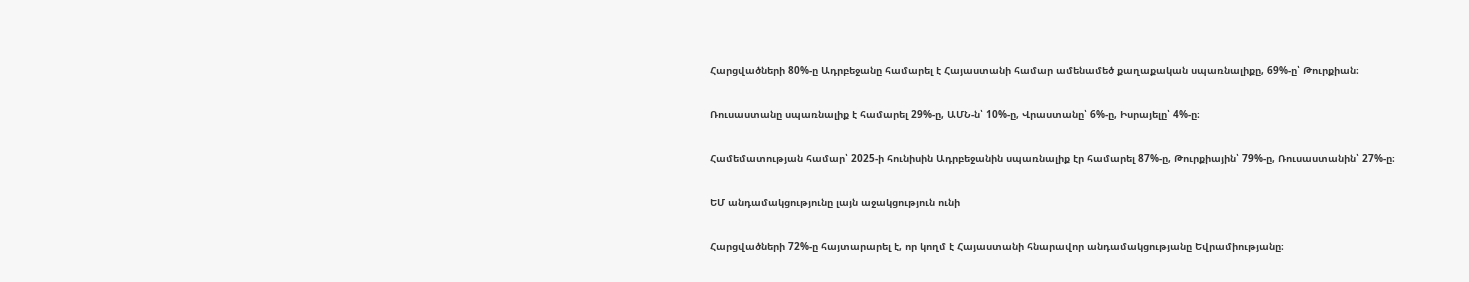Հարցվածների 80%-ը Ադրբեջանը համարել է Հայաստանի համար ամենամեծ քաղաքական սպառնալիքը, 69%-ը՝ Թուրքիան։

Ռուսաստանը սպառնալիք է համարել 29%-ը, ԱՄՆ-ն՝ 10%-ը, Վրաստանը՝ 6%-ը, Իսրայելը՝ 4%-ը։

Համեմատության համար՝ 2025-ի հունիսին Ադրբեջանին սպառնալիք էր համարել 87%-ը, Թուրքիային՝ 79%-ը, Ռուսաստանին՝ 27%-ը։

ԵՄ անդամակցությունը լայն աջակցություն ունի

Հարցվածների 72%-ը հայտարարել է, որ կողմ է Հայաստանի հնարավոր անդամակցությանը Եվրամիությանը։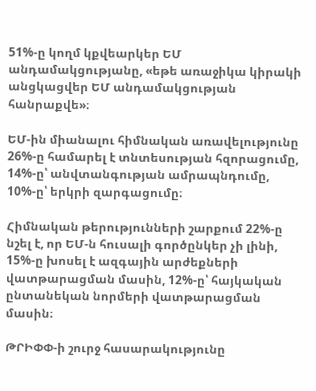51%-ը կողմ կքվեարկեր ԵՄ անդամակցությանը, «եթե առաջիկա կիրակի անցկացվեր ԵՄ անդամակցության հանրաքվե»։

ԵՄ-ին միանալու հիմնական առավելությունը 26%-ը համարել է տնտեսության հզորացումը, 14%-ը՝ անվտանգության ամրապնդումը, 10%-ը՝ երկրի զարգացումը։

Հիմնական թերությունների շարքում 22%-ը նշել է, որ ԵՄ-ն հուսալի գործընկեր չի լինի, 15%-ը խոսել է ազգային արժեքների վատթարացման մասին, 12%-ը՝ հայկական ընտանեկան նորմերի վատթարացման մասին։

ԹՐԻՓՓ-ի շուրջ հասարակությունը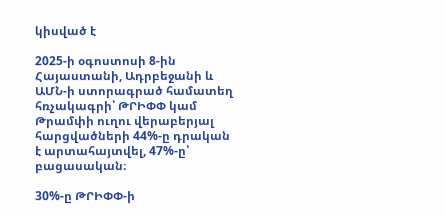կիսված է

2025-ի օգոստոսի 8-ին Հայաստանի, Ադրբեջանի և ԱՄՆ-ի ստորագրած համատեղ հռչակագրի՝ ԹՐԻՓՓ կամ Թրամփի ուղու վերաբերյալ հարցվածների 44%-ը դրական է արտահայտվել, 47%-ը՝ բացասական։

30%-ը ԹՐԻՓՓ-ի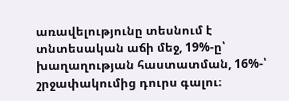առավելությունը տեսնում է տնտեսական աճի մեջ, 19%-ը՝ խաղաղության հաստատման, 16%-՝ շրջափակումից դուրս գալու։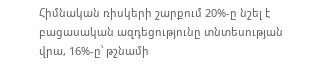Հիմնական ռիսկերի շարքում 20%-ը նշել է բացասական ազդեցությունը տնտեսության վրա, 16%-ը՝ թշնամի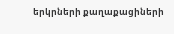երկրների քաղաքացիների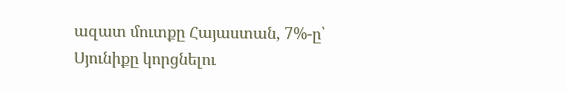ազատ մուտքը Հայաստան, 7%-ը՝ Սյունիքը կորցնելու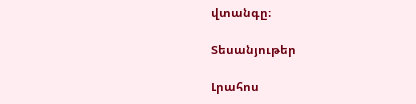վտանգը։

Տեսանյութեր

Լրահոս